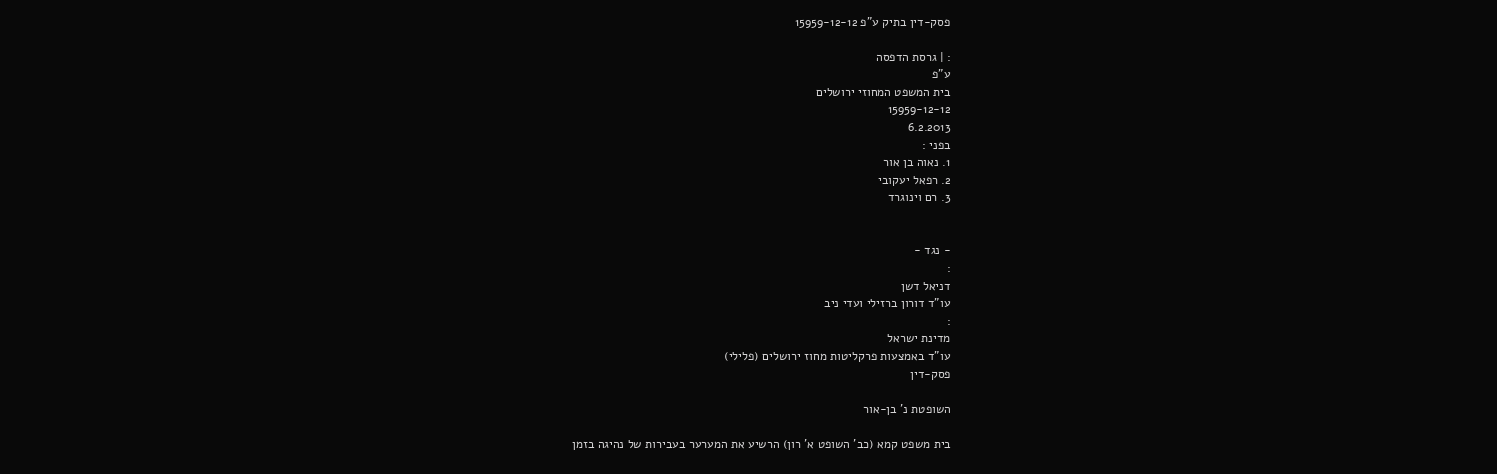פסק-דין בתיק ע"פ 15959-12-12

: | גרסת הדפסה
ע"פ
בית המשפט המחוזי ירושלים
15959-12-12
6.2.2013
בפני :
1. נאוה בן אור
2. רפאל יעקובי
3. רם וינוגרד


- נגד -
:
דניאל דשן
עו"ד דורון ברזילי ועדי ניב
:
מדינת ישראל
עו"ד באמצעות פרקליטות מחוז ירושלים (פלילי)
פסק-דין

השופטת נ' בן-אור

בית משפט קמא (כב' השופט א' רון) הרשיע את המערער בעבירות של נהיגה בזמן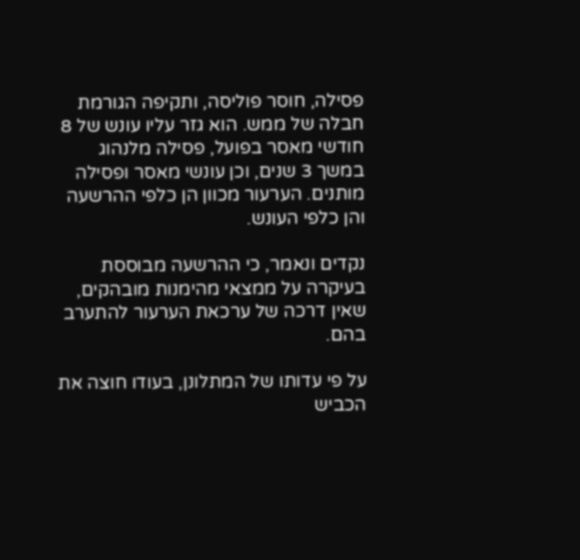פסילה, חוסר פוליסה, ותקיפה הגורמת חבלה של ממש. הוא גזר עליו עונש של 8 חודשי מאסר בפועל, פסילה מלנהוג במשך 3 שנים, וכן עונשי מאסר ופסילה מותנים. הערעור מכוון הן כלפי ההרשעה והן כלפי העונש.

נקדים ונאמר, כי ההרשעה מבוססת בעיקרה על ממצאי מהימנות מובהקים, שאין דרכה של ערכאת הערעור להתערב בהם.

על פי עדותו של המתלונן, בעודו חוצה את הכביש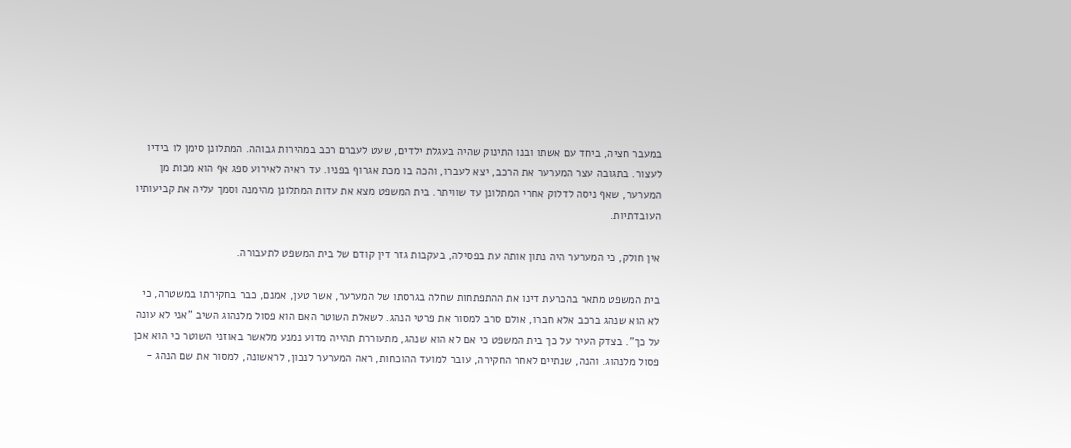במעבר חציה, ביחד עם אשתו ובנו התינוק שהיה בעגלת ילדים, שעט לעברם רכב במהירות גבוהה. המתלונן סימן לו בידיו לעצור. בתגובה עצר המערער את הרכב, יצא לעברו, והכה בו מכת אגרוף בפניו. עד ראיה לאירוע ספג אף הוא מכות מן המערער, שאף ניסה לדלוק אחרי המתלונן עד שוויתר. בית המשפט מצא את עדות המתלונן מהימנה וסמך עליה את קביעותיו העובדתיות.

אין חולק, כי המערער היה נתון אותה עת בפסילה, בעקבות גזר דין קודם של בית המשפט לתעבורה.

בית המשפט מתאר בהכרעת דינו את ההתפתחות שחלה בגרסתו של המערער, אשר טען, אמנם, כבר בחקירתו במשטרה, כי לא הוא שנהג ברכב אלא חברו, אולם סרב למסור את פרטי הנהג. לשאלת השוטר האם הוא פסול מלנהוג השיב "אני לא עונה על כך". בצדק העיר על כך בית המשפט כי אם לא הוא שנהג, מתעוררת תהייה מדוע נמנע מלאשר באוזני השוטר כי הוא אכן פסול מלנהוג. והנה, שנתיים לאחר החקירה, עובר למועד ההוכחות, ראה המערער לנכון, לראשונה, למסור את שם הנהג -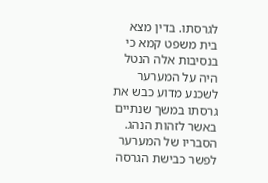לגרסתו. בדין מצא בית משפט קמא כי בנסיבות אלה הנטל היה על המערער לשכנע מדוע כבש את גרסתו במשך שנתיים באשר לזהות הנהג. הסבריו של המערער לפשר כבישת הגרסה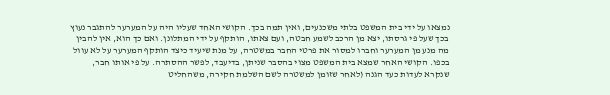נמצאו על ידי בית המשפט בלתי משכנעים, ואין תמה בכך. הקושי האחד שעליו היה על המערער להתגבר נעוץ בכך שעל פי גרסתו, יצא מן הרכב לשמע חבטה, ועם צאתו, הותקף על ידי המתלונן. ואם כך הוא, אין להבין מה מנע מן המערער וחברו למסור את פרטי החבר במשטרה, על מנת שיעיד כיצד הותקף המערער על לא עוול בכפו. הקושי האחר שמצא בית המשפט מצוי בהסבר שניתן, בדיעבד, לפשר ההסתרה. על פי אותו חבר, שנקרא לעדות כעד הגנה (לאחר שזומן למשטרה לשם השלמת חקירה, משהחליט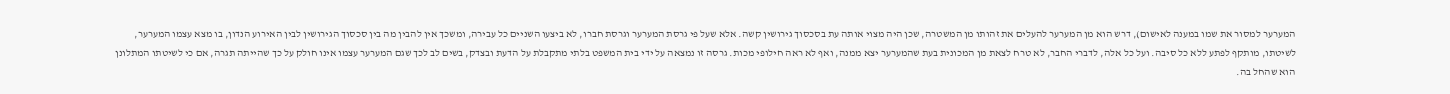המערער למסור את שמו במענה לאישום), דרש הוא מן המערער להעלים את זהותו מן המשטרה, שכן היה מצוי אותה עת בסכסוך גירושין קשה. אלא שעל פי גרסת המערער וגרסת חברו, לא ביצעו השניים כל עבירה, ומשכך אין להבין מה בין סכסוך הגירושין לבין האירוע הנדון, בו מצא עצמו המערער, לשיטתו, מותקף לפתע ללא כל סיבה. ועל כל אלה, לדברי החבר, לא טרח לצאת מן המכונית בעת שהמערער יצא ממנה, ואף לא ראה חילופי מכות. גרסה זו נמצאה על ידי בית המשפט בלתי מתקבלת על הדעת ובצדק, בשים לב לכך שגם המערער עצמו אינו חולק על כך שהייתה תגרה, אם כי לשיטתו המתלונן הוא שהחל בה.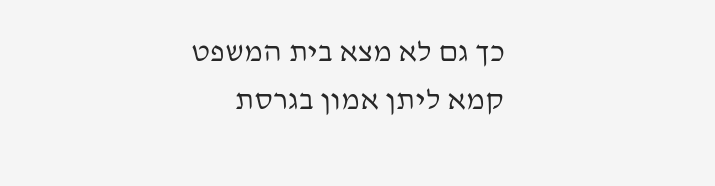כך גם לא מצא בית המשפט קמא ליתן אמון בגרסת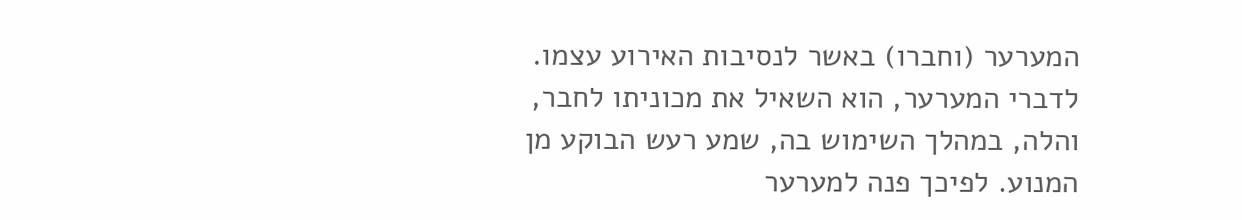המערער (וחברו) באשר לנסיבות האירוע עצמו. לדברי המערער, הוא השאיל את מכוניתו לחבר, והלה, במהלך השימוש בה, שמע רעש הבוקע מן המנוע. לפיכך פנה למערער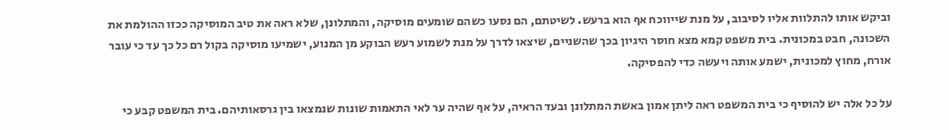וביקש אותו להתלוות אליו לסיבוב, על מנת שייווכח אף הוא ברעש. לשיטתם, הם נסעו כשהם שומעים מוסיקה, והמתלונן, שלא ראה את טיב המוסיקה ככזו ההולמת את השכונה, חבט במכונית. בית משפט קמא מצא חוסר היגיון בכך שהשניים, שיצאו לדרך על מנת לשמוע רעש הבוקע מן המנוע, ישמיעו מוסיקה בקול רם כל כך עד כי עובר אורח, מחוץ למכונית, ישמע אותה ויעשה כדי להפסיקה.

על כל אלה יש להוסיף כי בית המשפט ראה ליתן אמון באשת המתלונן ובעד הראיה, על אף שהיה ער לאי התאמות שונות שנמצאו בין גרסאותיהם. בית המשפט קבע כי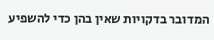המדובר בדקויות שאין בהן כדי להשפיע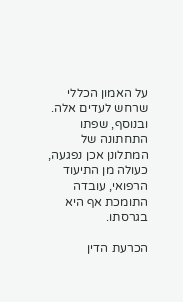על האמון הכללי שרחש לעדים אלה. ובנוסף, שפתו התחתונה של המתלונן אכן נפגעה, כעולה מן התיעוד הרפואי, עובדה התומכת אף היא בגרסתו.

הכרעת הדין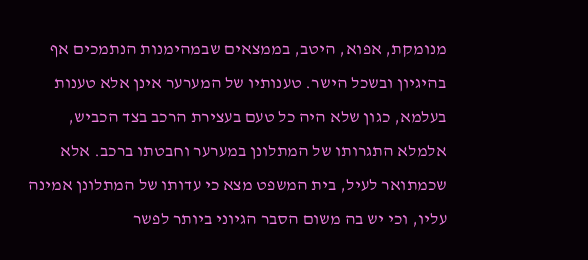מנומקת, אפוא, היטב, בממצאים שבמהימנות הנתמכים אף בהיגיון ובשכל הישר. טענותיו של המערער אינן אלא טענות בעלמא, כגון שלא היה כל טעם בעצירת הרכב בצד הכביש, אלמלא התגרותו של המתלונן במערער וחבטתו ברכב. אלא שכמתואר לעיל, בית המשפט מצא כי עדותו של המתלונן אמינה עליו, וכי יש בה משום הסבר הגיוני ביותר לפשר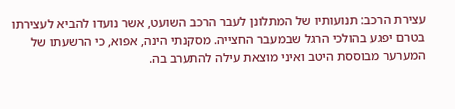עצירת הרכב: תנועותיו של המתלונן לעבר הרכב השועט, אשר נועדו להביא לעצירתו בטרם יפגע בהולכי הרגל שבמעבר החצייה. מסקנתי הינה, אפוא, כי הרשעתו של המערער מבוססת היטב ואיני מוצאת עילה להתערב בה.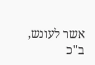אשר לעונש, ב"כ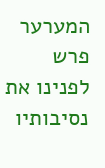המערער פרש לפנינו את נסיבותיו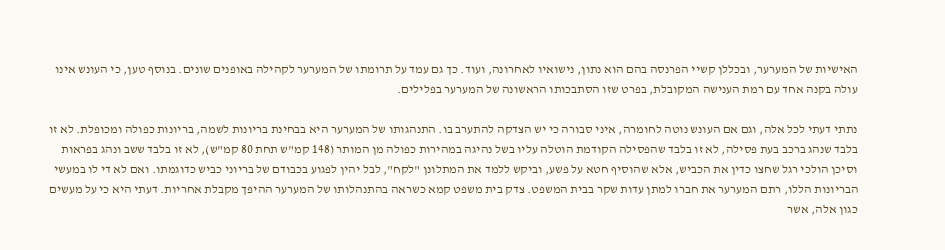האישיות של המערער, ובכללן קשיי הפרנסה בהם הוא נתון, נישואיו לאחרונה, ועוד. כך גם עמד על תרומתו של המערער לקהילה באופנים שונים. בנוסף טען, כי העונש אינו עולה בקנה אחד עם רמת הענישה המקובלת, בפרט שזו הסתבכותו הראשונה של המערער בפלילים.

נתתי דעתי לכל אלה, וגם אם העונש נוטה לחומרה, איני סבורה כי יש הצדקה להתערב בו. התנהגותו של המערער היא בבחינת בריונות לשמה, בריונות כפולה ומכופלת. לא זו בלבד שנהג ברכב בעת פסילה, לא זו בלבד שהפסילה הקודמת הוטלה עליו בשל נהיגה במהירות כפולה מן המותר (148 קמ"ש תחת 80 קמ"ש), לא זו בלבד ששב ונהג בפראות וסיכן הולכי רגל שחצו כדין את הכביש, אלא שהוסיף חטא על פשע, וביקש ללמד את המתלונן "לקח", לבל יהין לפגוע בכבודם של בריוני כביש כדוגמתו. ואם לא די לו במעשי הבריונות הללו, רתם המערער את חברו למתן עדות שקר בבית המשפט. צדק בית משפט קמא כשראה בהתנהלותו של המערער ההיפך מקבלת אחריות. דעתי היא כי על מעשים כגון אלה, אשר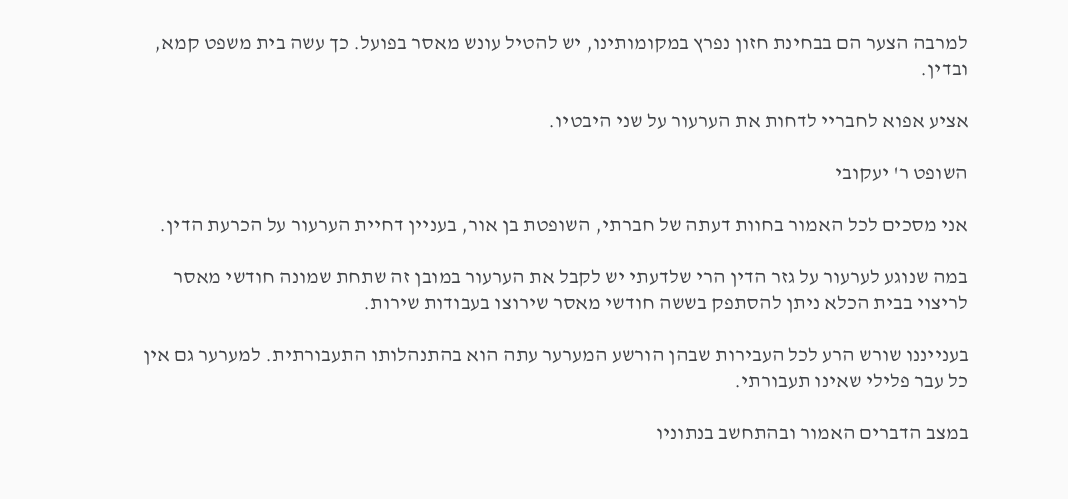למרבה הצער הם בבחינת חזון נפרץ במקומותינו, יש להטיל עונש מאסר בפועל. כך עשה בית משפט קמא, ובדין.

אציע אפוא לחבריי לדחות את הערעור על שני היבטיו.

השופט ר' יעקובי

אני מסכים לכל האמור בחוות דעתה של חברתי, השופטת בן אור, בעניין דחיית הערעור על הכרעת הדין.

במה שנוגע לערעור על גזר הדין הרי שלדעתי יש לקבל את הערעור במובן זה שתחת שמונה חודשי מאסר לריצוי בבית הכלא ניתן להסתפק בששה חודשי מאסר שירוצו בעבודות שירות.

בענייננו שורש הרע לכל העבירות שבהן הורשע המערער עתה הוא בהתנהלותו התעבורתית. למערער גם אין כל עבר פלילי שאינו תעבורתי.

במצב הדברים האמור ובהתחשב בנתוניו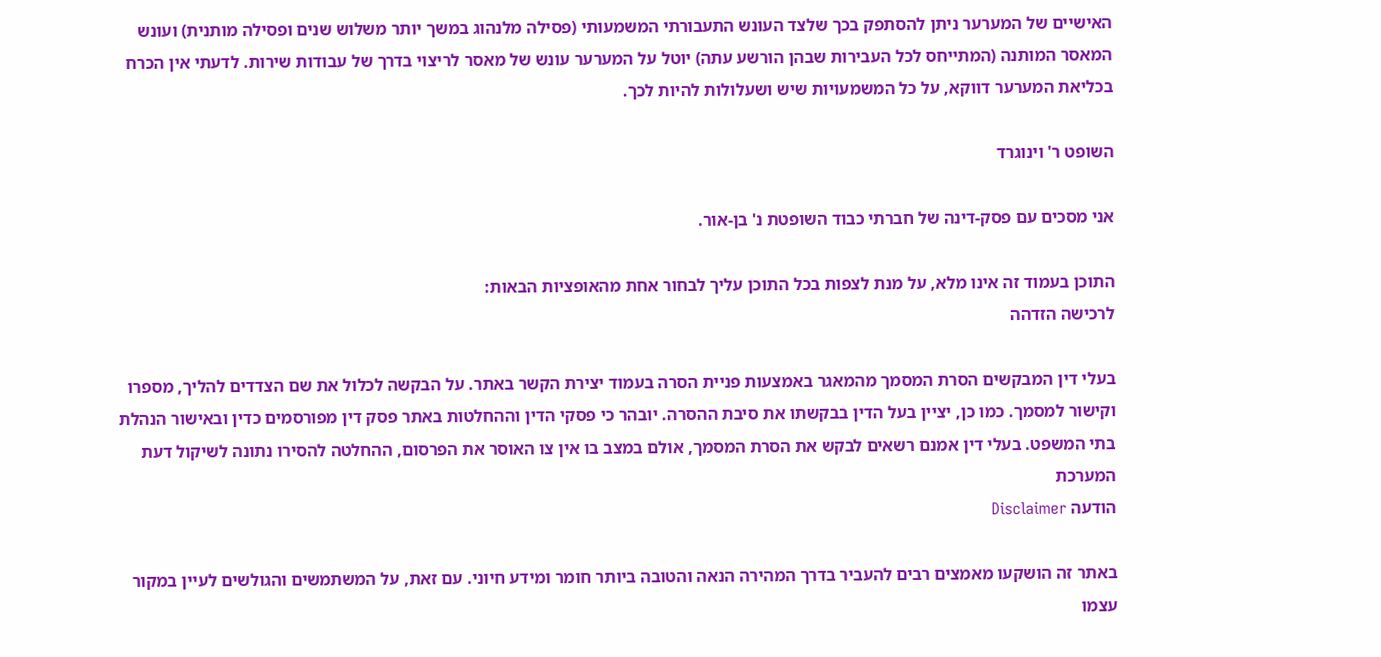האישיים של המערער ניתן להסתפק בכך שלצד העונש התעבורתי המשמעותי (פסילה מלנהוג במשך יותר משלוש שנים ופסילה מותנית) ועונש המאסר המותנה (המתייחס לכל העבירות שבהן הורשע עתה) יוטל על המערער עונש של מאסר לריצוי בדרך של עבודות שירות. לדעתי אין הכרח בכליאת המערער דווקא, על כל המשמעויות שיש ושעלולות להיות לכך.

השופט ר' וינוגרד

אני מסכים עם פסק-דינה של חברתי כבוד השופטת נ' בן-אור.

התוכן בעמוד זה אינו מלא, על מנת לצפות בכל התוכן עליך לבחור אחת מהאופציות הבאות:
לרכישה הזדהה

בעלי דין המבקשים הסרת המסמך מהמאגר באמצעות פניית הסרה בעמוד יצירת הקשר באתר. על הבקשה לכלול את שם הצדדים להליך, מספרו וקישור למסמך. כמו כן, יציין בעל הדין בבקשתו את סיבת ההסרה. יובהר כי פסקי הדין וההחלטות באתר פסק דין מפורסמים כדין ובאישור הנהלת בתי המשפט. בעלי דין אמנם רשאים לבקש את הסרת המסמך, אולם במצב בו אין צו האוסר את הפרסום, ההחלטה להסירו נתונה לשיקול דעת המערכת
הודעה Disclaimer

באתר זה הושקעו מאמצים רבים להעביר בדרך המהירה הנאה והטובה ביותר חומר ומידע חיוני. עם זאת, על המשתמשים והגולשים לעיין במקור עצמו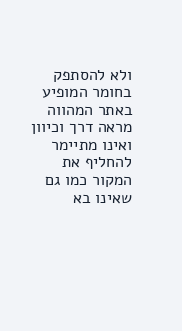ולא להסתפק בחומר המופיע באתר המהווה מראה דרך וכיוון ואינו מתיימר להחליף את המקור כמו גם שאינו בא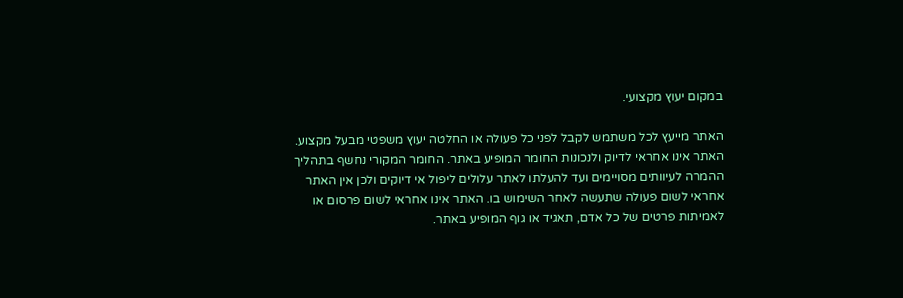במקום יעוץ מקצועי.

האתר מייעץ לכל משתמש לקבל לפני כל פעולה או החלטה יעוץ משפטי מבעל מקצוע. האתר אינו אחראי לדיוק ולנכונות החומר המופיע באתר. החומר המקורי נחשף בתהליך ההמרה לעיוותים מסויימים ועד להעלתו לאתר עלולים ליפול אי דיוקים ולכן אין האתר אחראי לשום פעולה שתעשה לאחר השימוש בו. האתר אינו אחראי לשום פרסום או לאמיתות פרטים של כל אדם, תאגיד או גוף המופיע באתר.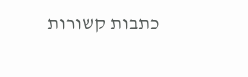כתבות קשורות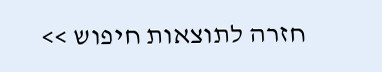חזרה לתוצאות חיפוש >>